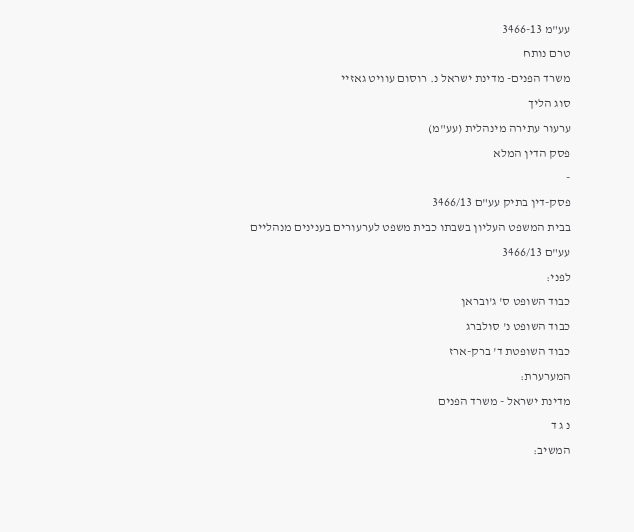עע"מ 3466-13
טרם נותח
משרד הפנים- מדינת ישראל נ. רוסום עוויט גאזיי
סוג הליך
ערעור עתירה מינהלית (עע"מ)
פסק הדין המלא
-
פסק-דין בתיק עע"ם 3466/13
בבית המשפט העליון בשבתו כבית משפט לערעורים בענינים מנהליים
עע"ם 3466/13
לפני:
כבוד השופט ס' ג'ובראן
כבוד השופט נ' סולברג
כבוד השופטת ד' ברק-ארז
המערערת:
מדינת ישראל - משרד הפנים
נ ג ד
המשיב: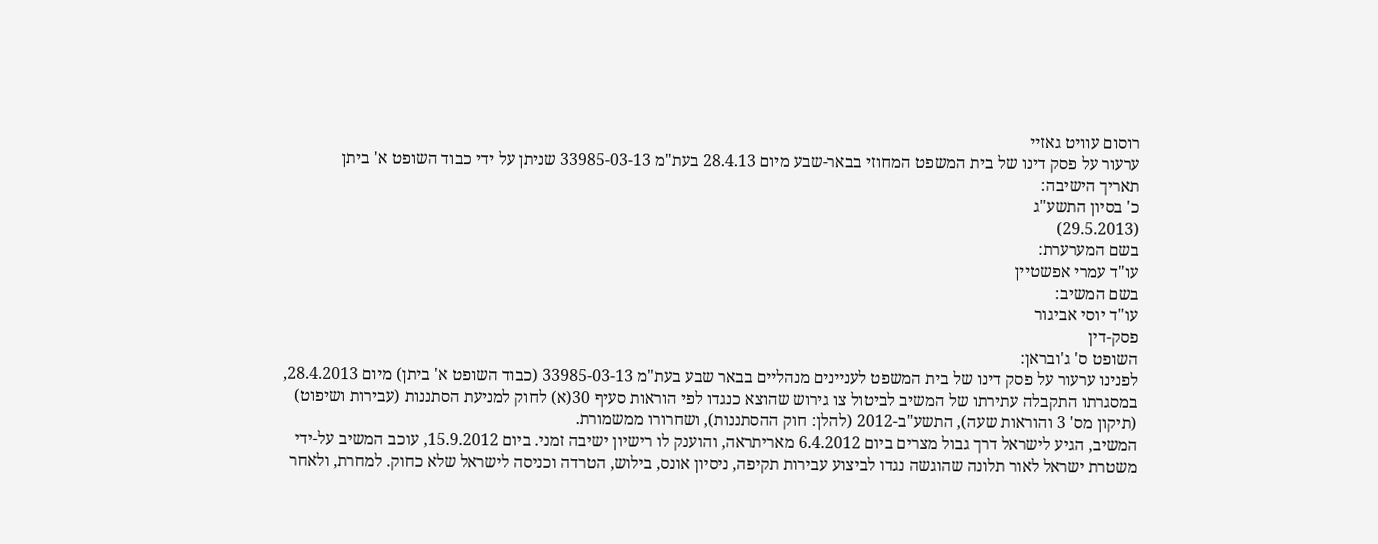רוסום עוויט גאזיי
ערעור על פסק דינו של בית המשפט המחוזי בבאר-שבע מיום 28.4.13 בעת"מ 33985-03-13 שניתן על ידי כבוד השופט א' ביתן
תאריך הישיבה:
כ' בסיון התשע"ג
(29.5.2013)
בשם המערערת:
עו"ד עמרי אפשטיין
בשם המשיב:
עו"ד יוסי אביגור
פסק-דין
השופט ס' ג'ובראן:
לפנינו ערעור על פסק דינו של בית המשפט לעניינים מנהליים בבאר שבע בעת"מ 33985-03-13 (כבוד השופט א' ביתן) מיום 28.4.2013, במסגרתו התקבלה עתירתו של המשיב לביטול צו גירוש שהוצא כנגדו לפי הוראות סעיף 30(א) לחוק למניעת הסתננות (עבירות ושיפוט) (תיקון מס' 3 והוראות שעה), התשע"ב-2012 (להלן: חוק ההסתננות), ושחרורו ממשמורת.
המשיב, הגיע לישראל דרך גבול מצרים ביום 6.4.2012 מאריתראה, והוענק לו רישיון ישיבה זמני. ביום 15.9.2012, עוכב המשיב על-ידי משטרת ישראל לאור תלונה שהוגשה נגדו לביצוע עבירות תקיפה, ניסיון אונס, בילוש, הטרדה וכניסה לישראל שלא כחוק. למחרת, ולאחר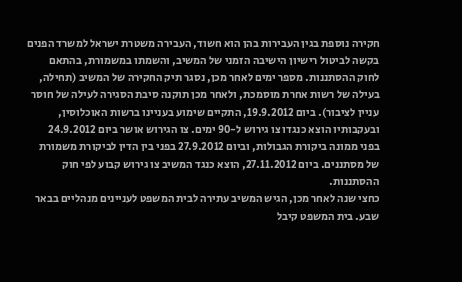חקירה נוספת בגין העבירות בהן הוא חשוד, העבירה משטרת ישראל למשרד הפנים בקשה לביטול רישיון הישיבה הזמני של המשיב, והשמתו במשמורת, בהתאם לחוק ההסתננות. מספר ימים לאחר מכן, נסגר תיק החקירה של המשיב (תחילה, בעילה של רשות אחרת מוסמכת, ולאחר מכן תוקנה סיבת הסגירה לעילה של חוסר עניין לציבור). ביום 19.9.2012, התקיים שימוע בעניינו ברשות האוכלוסין, ובעקבותיו הוצא כנגדו צו גירוש ל-90 ימים. צו הגירוש אושר ביום 24.9.2012 בפני ממונה ביקורת הגבולות, וביום 27.9.2012 בפני בין הדין לביקורת משמורת של מסתננים. ביום 27.11.2012, הוצא כנגד המשיב צו גירוש קבוע לפי חוק ההסתננות.
כחצי שנה לאחר מכן, הגיש המשיב עתירה לבית המשפט לעניינים מנהליים בבאר שבע. בית המשפט קיבל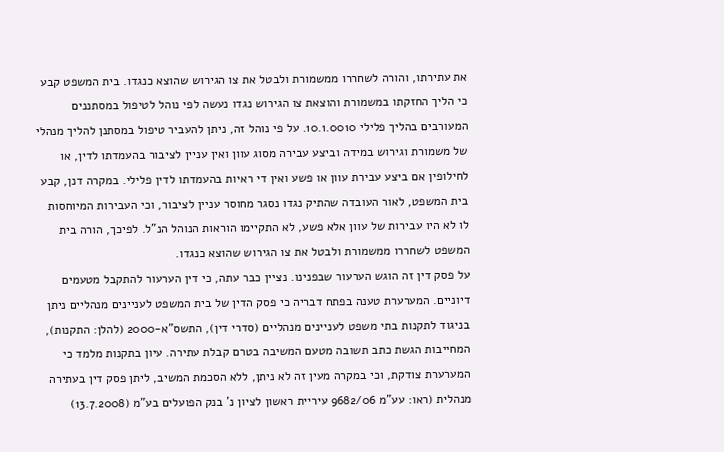את עתירתו, והורה לשחררו ממשמורת ולבטל את צו הגירוש שהוצא כנגדו. בית המשפט קבע כי הליך החזקתו במשמורת והוצאת צו הגירוש נגדו נעשה לפי נוהל לטיפול במסתננים המעורבים בהליך פלילי 10.1.0010. על פי נוהל זה, ניתן להעביר טיפול במסתנן להליך מנהלי של משמורת וגירוש במידה וביצע עבירה מסוג עוון ואין עניין לציבור בהעמדתו לדין, או לחילופין אם ביצע עבירת עוון או פשע ואין די ראיות בהעמדתו לדין פלילי. במקרה דנן, קבע בית המשפט, לאור העובדה שהתיק נגדו נסגר מחוסר עניין לציבור, וכי העבירות המיוחסות לו לא היו עבירות של עוון אלא פשע, לא התקיימו הוראות הנוהל הנ"ל. לפיכך, הורה בית המשפט לשחררו ממשמורת ולבטל את צו הגירוש שהוצא כנגדו.
על פסק דין זה הוגש הערעור שבפנינו. נציין כבר עתה, כי דין הערעור להתקבל מטעמים דיוניים. המערערת טענה בפתח דבריה כי פסק הדין של בית המשפט לעניינים מנהליים ניתן בניגוד לתקנות בתי משפט לעניינים מנהליים (סדרי דין), התשס"א-2000 (להלן: התקנות), המחייבות הגשת כתב תשובה מטעם המשיבה בטרם קבלת עתירה. עיון בתקנות מלמד כי המערערת צודקת, וכי במקרה מעין זה לא ניתן, ללא הסכמת המשיב, ליתן פסק דין בעתירה מנהלית (ראו: עע"מ 9682/06 עיריית ראשון לציון נ' בנק הפועלים בע"מ (13.7.2008)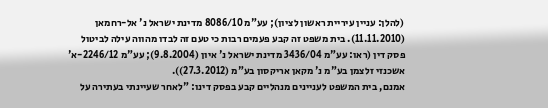(להלן: עניין עיריית ראשון לציון); עע"מ 8086/10 מדינת ישראל נ' אל-רחמאן (11.11.2010). בית משפט זה קבע פעמים רבות כי טעם זה לבדו מהווה עילה לביטול פסק דין (ראו: עע"מ 3436/04 מדינת ישראל נ' איון (9.8.2004); עע"מ 2246/12-א' אשכנזי זלצמן בע"מ נ' מקאן אריקסון בע"מ (27.3.2012)).
אמנם, בית המשפט לעניינים מנהליים קבע בפסק דינו: "לאחר שעיינתי בעתירה על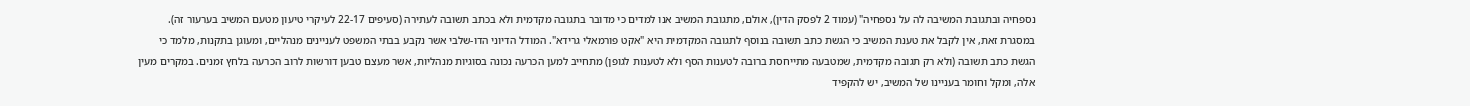נספחיה ובתגובת המשיבה לה על נספחיה" (עמוד 2 לפסק הדין), אולם, מתגובת המשיב אנו למדים כי מדובר בתגובה מקדמית ולא בכתב תשובה לעתירה (סעיפים 22-17 לעיקרי טיעון מטעם המשיב בערעור זה).
במסגרת זאת, אין לקבל את טענת המשיב כי הגשת כתב תשובה בנוסף לתגובה המקדמית היא "אקט פורמאלי גרידא". המודל הדיוני הדו-שלבי אשר נקבע בבתי המשפט לעניינים מנהליים, ומעוגן בתקנות, מלמד כי הגשת כתב תשובה (ולא רק תגובה מקדמית, שמטבעה מתייחסת ברובה לטענות הסף ולא לטענות לגופן) מתחייב למען הכרעה נכונה בסוגיות מנהליות, אשר מעצם טבען דורשות לרוב הכרעה בלחץ זמנים. במקרים מעין אלה, ומקל וחומר בעניינו של המשיב, יש להקפיד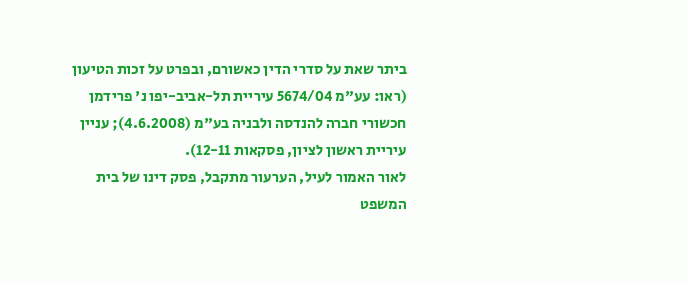ביתר שאת על סדרי הדין כאשורם, ובפרט על זכות הטיעון (ראו: עע"מ 5674/04 עיריית תל-אביב-יפו נ' פרידמן חכשורי חברה להנדסה ולבניה בע"מ (4.6.2008); עניין עיריית ראשון לציון, פסקאות 12-11).
לאור האמור לעיל, הערעור מתקבל, פסק דינו של בית המשפט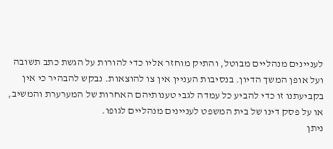לעניינים מנהליים מבוטל, והתיק מוחזר אליו כדי להורות על הגשת כתב תשובה ועל אופן המשך הדיון. בנסיבות העניין אין צו להוצאות. נבקש להבהיר כי אין בקביעתנו זו כדי להביע כל עמדה לגבי טענותיהם האחרות של המערערת והמשיב, או על פסק דינו של בית המשפט לעניינים מנהליים לגופו.
ניתן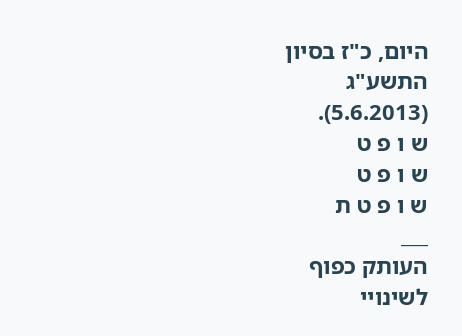היום, כ"ז בסיון התשע"ג (5.6.2013).
ש ו פ ט
ש ו פ ט
ש ו פ ט ת
___
העותק כפוף לשינויי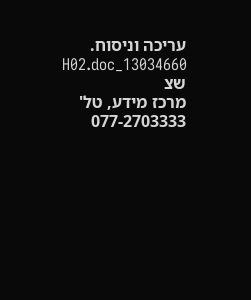עריכה וניסוח. 13034660_H02.doc שצ
מרכז מידע, טל' 077-2703333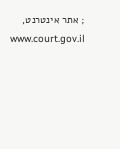; אתר אינטרנט, www.court.gov.il